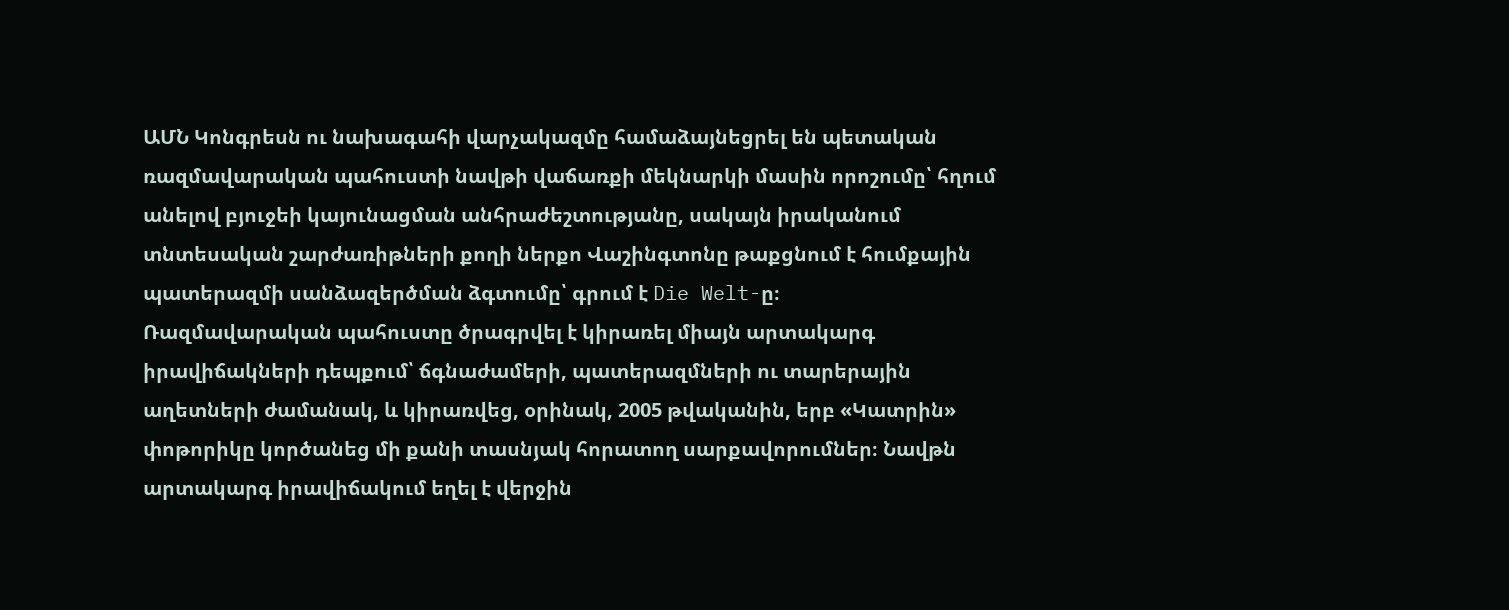ԱՄՆ Կոնգրեսն ու նախագահի վարչակազմը համաձայնեցրել են պետական ռազմավարական պահուստի նավթի վաճառքի մեկնարկի մասին որոշումը՝ հղում անելով բյուջեի կայունացման անհրաժեշտությանը, սակայն իրականում տնտեսական շարժառիթների քողի ներքո Վաշինգտոնը թաքցնում է հումքային պատերազմի սանձազերծման ձգտումը՝ գրում է Die Welt-ը։
Ռազմավարական պահուստը ծրագրվել է կիրառել միայն արտակարգ իրավիճակների դեպքում՝ ճգնաժամերի, պատերազմների ու տարերային աղետների ժամանակ, և կիրառվեց, օրինակ, 2005 թվականին, երբ «Կատրին» փոթորիկը կործանեց մի քանի տասնյակ հորատող սարքավորումներ։ Նավթն արտակարգ իրավիճակում եղել է վերջին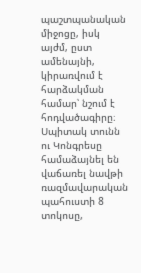պաշտպանական միջոցը, իսկ այժմ, ըստ ամենայնի, կիրառվում է հարձակման համար՝ նշում է հոդվածագիրը։
Սպիտակ տունն ու Կոնգրեսը համաձայնել են վաճառել նավթի ռազմավարական պահուստի 8 տոկոսը,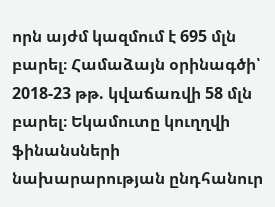որն այժմ կազմում է 695 մլն բարել։ Համաձայն օրինագծի՝ 2018-23 թթ. կվաճառվի 58 մլն բարել։ Եկամուտը կուղղվի ֆինանսների նախարարության ընդհանուր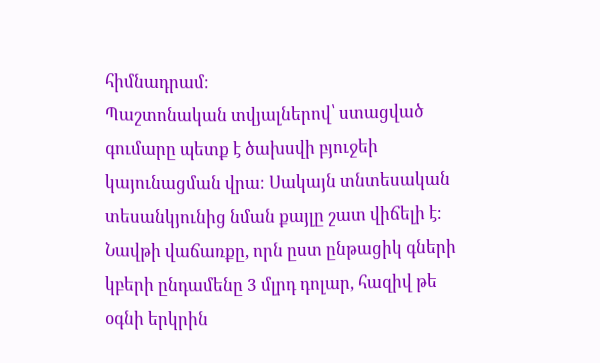հիմնադրամ։
Պաշտոնական տվյալներով՝ ստացված գումարը պետք է ծախսվի բյուջեի կայունացման վրա։ Սակայն տնտեսական տեսանկյունից նման քայլը շատ վիճելի է։ Նավթի վաճառքը, որն ըստ ընթացիկ գների կբերի ընդամենը 3 մլրդ դոլար, հազիվ թե օգնի երկրին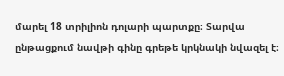մարել 18 տրիլիոն դոլարի պարտքը։ Տարվա ընթացքում նավթի գինը գրեթե կրկնակի նվազել է։